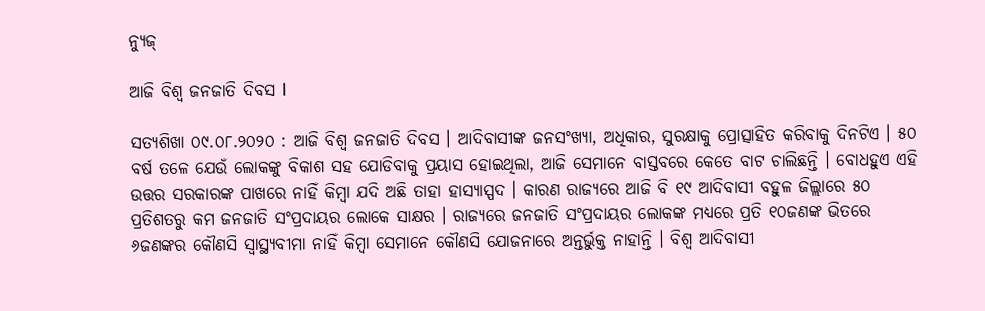ନ୍ୟୁଜ୍

ଆଜି ବିଶ୍ୱ ଜନଜାତି ଦିବସ l

ସତ୍ୟଶିଖା ୦୯.୦୮.୨୦୨୦ : ଆଜି ବିଶ୍ୱ ଜନଜାତି ଦିବସ । ଆଦିବାସୀଙ୍କ ଜନସଂଖ୍ୟା, ଅଧିକାର, ସୁରକ୍ଷାକୁ ପ୍ରୋତ୍ସାହିତ କରିବାକୁ ଦିନଟିଏ । ୫୦ ବର୍ଷ ତଳେ ଯେଉଁ ଲୋକଙ୍କୁ ବିକାଶ ସହ ଯୋଡିବାକୁ ପ୍ରୟାସ ହୋଇଥିଲା, ଆଜି ସେମାନେ ବାସ୍ତବରେ କେତେ ବାଟ ଚାଲିଛନ୍ତି । ବୋଧହୁଏ ଏହି ଉତ୍ତର ସରକାରଙ୍କ ପାଖରେ ନାହିଁ କିମ୍ବା ଯଦି ଅଛି ତାହା ହାସ୍ୟାସ୍ପଦ । କାରଣ ରାଜ୍ୟରେ ଆଜି ବି ୧୯ ଆଦିବାସୀ ବହୁଳ ଜିଲ୍ଲାରେ ୫୦ ପ୍ରତିଶତରୁ କମ ଜନଜାତି ସଂପ୍ରଦାୟର ଲୋକେ ସାକ୍ଷର । ରାଜ୍ୟରେ ଜନଜାତି ସଂପ୍ରଦାୟର ଲୋକଙ୍କ ମଧ୍ୟରେ ପ୍ରତି ୧୦ଜଣଙ୍କ ଭିତରେ ୬ଜଣଙ୍କର କୌଣସି ସ୍ୱାସ୍ଥ୍ୟବୀମା ନାହିଁ କିମ୍ବା ସେମାନେ କୌଣସି ଯୋଜନାରେ ଅନ୍ତର୍ଭୁକ୍ତ ନାହାନ୍ତି । ବିଶ୍ୱ ଆଦିବାସୀ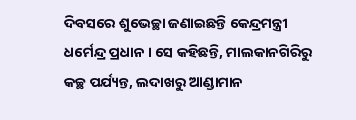ଦିବସରେ ଶୁଭେଚ୍ଛା ଜଣାଇଛନ୍ତି କେନ୍ଦ୍ରମନ୍ତ୍ରୀ ଧର୍ମେନ୍ଦ୍ର ପ୍ରଧାନ । ସେ କହିଛନ୍ତି, ମାଲକାନଗିରିରୁ କଚ୍ଛ ପର୍ଯ୍ୟନ୍ତ, ଲଦାଖରୁ ଆଣ୍ଡାମାନ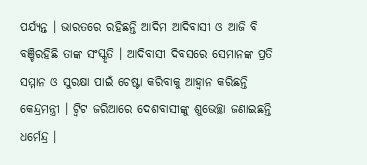ପର୍ଯ୍ୟନ୍ତ । ଭାରତରେ ରହିଛନ୍ତି ଆଦିମ ଆଦିବାସୀ ଓ ଆଜି ବି ବଞ୍ଚିରହିଛି ତାଙ୍କ ସଂସ୍କୃତି । ଆଦିବାସୀ ଦିବସରେ ସେମାନଙ୍କ ପ୍ରତି ସମ୍ମାନ ଓ ସୁରକ୍ଷା ପାଇଁ ଚେଷ୍ଟା କରିବାକୁ ଆହ୍ୱାନ କରିଛନ୍ତି କେନ୍ଦ୍ରମନ୍ତ୍ରୀ । ଟ୍ୱିଟ ଜରିଆରେ ଦେଶବାସୀଙ୍କୁ ଶୁଭେଚ୍ଛା ଜଣାଇଛନ୍ତି ଧର୍ମେନ୍ଦ୍ର ।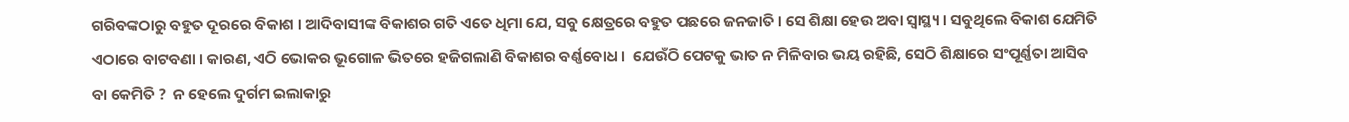ଗରିବଙ୍କଠାରୁ ବହୁତ ଦୂରରେ ବିକାଶ । ଆଦିବାସୀଙ୍କ ବିକାଶର ଗତି ଏତେ ଧିମା ଯେ, ସବୁ କ୍ଷେତ୍ରରେ ବହୁତ ପଛରେ ଜନଜାତି । ସେ ଶିକ୍ଷା ହେଉ ଅବା ସ୍ଵାସ୍ଥ୍ୟ । ସବୁଥିଲେ ବିକାଶ ଯେମିତି ଏଠାରେ ବାଟବଣା । କାରଣ, ଏଠି ଭୋକର ଭୂଗୋଳ ଭିତରେ ହଜିଗଲାଣି ବିକାଶର ବର୍ଣ୍ଣବୋଧ ।  ଯେଉଁଠି ପେଟକୁ ଭାତ ନ ମିଳିବାର ଭୟ ରହିଛି, ସେଠି ଶିକ୍ଷାରେ ସଂପୂର୍ଣ୍ଣତା ଆସିବ ବା କେମିତି ?  ନ ହେଲେ ଦୁର୍ଗମ ଇଲାକାରୁ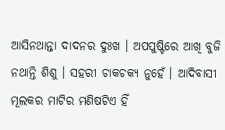ଆସିନଥାନ୍ତା ଦାଦନର ଦୁଃଖ । ଅପପୁଷ୍ଟିରେ ଆଖି ବୁଜି ନଥାନ୍ତି ଶିଶୁ । ସହରୀ ଚାକଚକ୍ୟ ନୁହେଁ । ଆଦିବାସୀ ମୂଲକର ମାଟିର ମଣିଷଟିଏ ହିଁ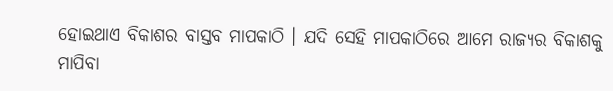ହୋଇଥାଏ ବିକାଶର ବାସ୍ତବ ମାପକାଠି । ଯଦି ସେହି ମାପକାଠିରେ ଆମେ ରାଜ୍ୟର ବିକାଶକୁ ମାପିବା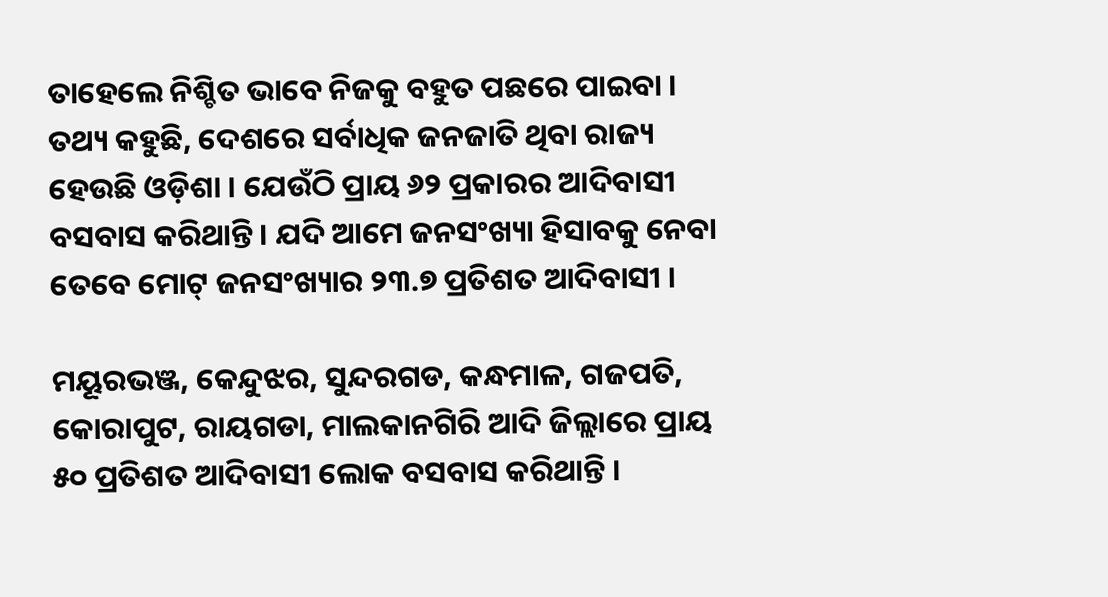ତାହେଲେ ନିଶ୍ଚିତ ଭାବେ ନିଜକୁ ବହୁତ ପଛରେ ପାଇବା । ତଥ୍ୟ କହୁଛି, ଦେଶରେ ସର୍ବାଧିକ ଜନଜାତି ଥିବା ରାଜ୍ୟ ହେଉଛି ଓଡ଼ିଶା । ଯେଉଁଠି ପ୍ରାୟ ୬୨ ପ୍ରକାରର ଆଦିବାସୀ ବସବାସ କରିଥାନ୍ତି । ଯଦି ଆମେ ଜନସଂଖ୍ୟା ହିସାବକୁ ନେବା ତେବେ ମୋଟ୍ ଜନସଂଖ୍ୟାର ୨୩.୭ ପ୍ରତିଶତ ଆଦିବାସୀ ।

ମୟୂରଭଞ୍ଜ, କେନ୍ଦୁଝର, ସୁନ୍ଦରଗଡ, କନ୍ଧମାଳ, ଗଜପତି, କୋରାପୁଟ, ରାୟଗଡା, ମାଲକାନଗିରି ଆଦି ଜିଲ୍ଲାରେ ପ୍ରାୟ ୫୦ ପ୍ରତିଶତ ଆଦିବାସୀ ଲୋକ ବସବାସ କରିଥାନ୍ତି ।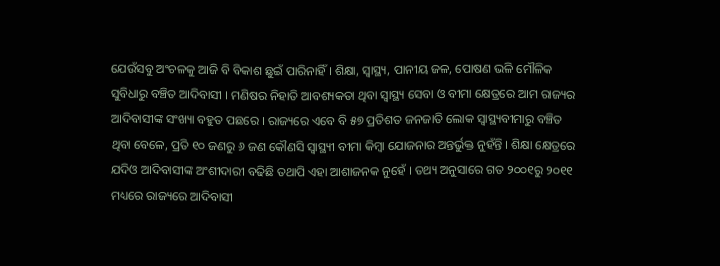ଯେଉଁସବୁ ଅଂଚଳକୁ ଆଜି ବି ବିକାଶ ଛୁଇଁ ପାରିନାହିଁ । ଶିକ୍ଷା, ସ୍ଵାସ୍ଥ୍ୟ, ପାନୀୟ ଜଳ, ପୋଷଣ ଭଳି ମୌଳିକ ସୁବିଧାରୁ ବଞ୍ଚିତ ଆଦିବାସୀ । ମଣିଷର ନିହାତି ଆବଶ୍ୟକତା ଥିବା ସ୍ଵାସ୍ଥ୍ୟ ସେବା ଓ ବୀମା କ୍ଷେତ୍ରରେ ଆମ ରାଜ୍ୟର ଆଦିବାସୀଙ୍କ ସଂଖ୍ୟା ବହୁତ ପଛରେ । ରାଜ୍ୟରେ ଏବେ ବି ୫୭ ପ୍ରତିଶତ ଜନଜାତି ଲୋକ ସ୍ଵାସ୍ଥ୍ୟବୀମାରୁ ବଞ୍ଚିତ ଥିବା ବେଳେ, ପ୍ରତି ୧୦ ଜଣରୁ ୬ ଜଣ କୌଣସି ସ୍ଵାସ୍ଥ୍ୟୀ ବୀମା କିମ୍ବା ଯୋଜନାର ଅନ୍ତର୍ଭୁକ୍ତ ନୁହଁନ୍ତି । ଶିକ୍ଷା କ୍ଷେତ୍ରରେ ଯଦିଓ ଆଦିବାସୀଙ୍କ ଅଂଶୀଦାରୀ ବଢିଛି ତଥାପି ଏହା ଆଶାଜନକ ନୁହେଁ । ତଥ୍ୟ ଅନୁସାରେ ଗତ ୨୦୦୧ରୁ ୨୦୧୧ ମଧ୍ୟରେ ରାଜ୍ୟରେ ଆଦିବାସୀ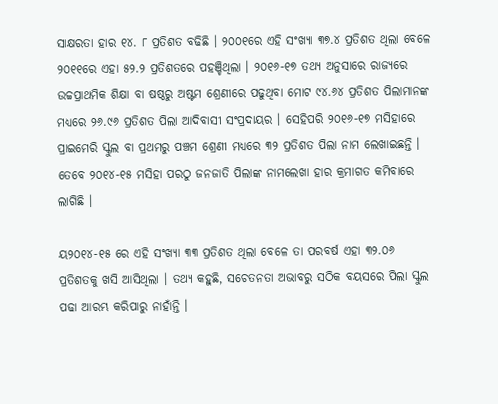ସାକ୍ଷରତା ହାର ୧୪. ୮ ପ୍ରତିଶତ ବଢିଛି । ୨୦୦୧ରେ ଏହି ସଂଖ୍ୟା ୩୭.୪ ପ୍ରତିଶତ ଥିଲା ବେଳେ ୨୦୧୧ରେ ଏହା ୫୨.୨ ପ୍ରତିଶତରେ ପହଞ୍ଚିଥିଲା । ୨୦୧୬-୧୭ ତଥ୍ୟ ଅନୁସାରେ ରାଜ୍ୟରେ ଉଚ୍ଚପ୍ରାଥମିକ ଶିକ୍ଷା ବା ଷଷ୍ଠରୁ ଅଷ୍ଟମ ଶ୍ରେଣୀରେ ପଢୁଥିବା ମୋଟ ୯୪.୬୪ ପ୍ରତିଶତ ପିଲାମାନଙ୍କ ମଧ୍ୟରେ ୨୬.୯୬ ପ୍ରତିଶତ ପିଲା ଆଦିବାସୀ ସଂପ୍ରଦାୟର । ସେହିପରି ୨୦୧୬-୧୭ ମସିହାରେ ପ୍ରାଇମେରି ସ୍କୁଲ ବା ପ୍ରଥମରୁ ପଞ୍ଚମ ଶ୍ରେଣୀ ମଧ୍ୟରେ ୩୨ ପ୍ରତିଶତ ପିଲା ନାମ ଲେଖାଇଛନ୍ତି । ତେବେ ୨୦୧୪-୧୫ ମସିହା ପରଠୁ ଜନଜାତି ପିଲାଙ୍କ ନାମଲେଖା ହାର କ୍ରମାଗତ କମିବାରେ ଲାଗିଛି ।

ୟ୨୦୧୪-୧୫ ରେ ଏହି ସଂଖ୍ୟା ୩୩ ପ୍ରତିଶତ ଥିଲା ବେଳେ ତା ପରବର୍ଷ ଏହା ୩୨.୦୬ ପ୍ରତିଶତକୁ ଖସି ଆସିଥିଲା । ତଥ୍ୟ କହୁଛି, ସଚେତନତା ଅଭାବରୁ ସଠିକ ବୟସରେ ପିଲା ସ୍କୁଲ ପଢା ଆରମ୍ଭ କରିପାରୁ ନାହାଁନ୍ତି ।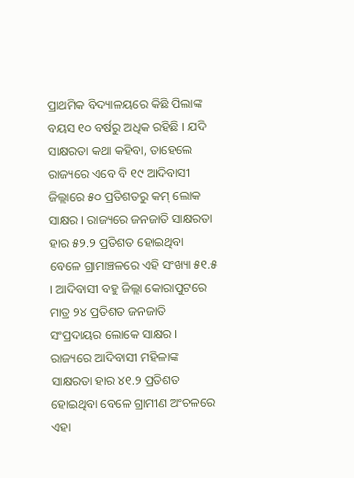ପ୍ରାଥମିକ ବିଦ୍ୟାଳୟରେ କିଛି ପିଲାଙ୍କ ବୟସ ୧୦ ବର୍ଷରୁ ଅଧିକ ରହିଛି । ଯଦି ସାକ୍ଷରତା କଥା କହିବା, ତାହେଲେ ରାଜ୍ୟରେ ଏବେ ବି ୧୯ ଆଦିବାସୀ ଜିଲ୍ଲାରେ ୫୦ ପ୍ରତିଶତରୁ କମ୍ ଲୋକ ସାକ୍ଷର । ରାଜ୍ୟରେ ଜନଜାତି ସାକ୍ଷରତା ହାର ୫୨.୨ ପ୍ରତିଶତ ହୋଇଥିବା ବେଳେ ଗ୍ରାମାଞ୍ଚଳରେ ଏହି ସଂଖ୍ୟା ୫୧.୫ । ଆଦିବାସୀ ବହୁ ଜିଲ୍ଲା କୋରାପୁଟରେ ମାତ୍ର ୨୪ ପ୍ରତିଶତ ଜନଜାତି ସଂପ୍ରଦାୟର ଲୋକେ ସାକ୍ଷର । ରାଜ୍ୟରେ ଆଦିବାସୀ ମହିଳାଙ୍କ ସାକ୍ଷରତା ହାର ୪୧.୨ ପ୍ରତିଶତ ହୋଇଥିବା ବେଳେ ଗ୍ରାମୀଣ ଅଂଚଳରେ ଏହା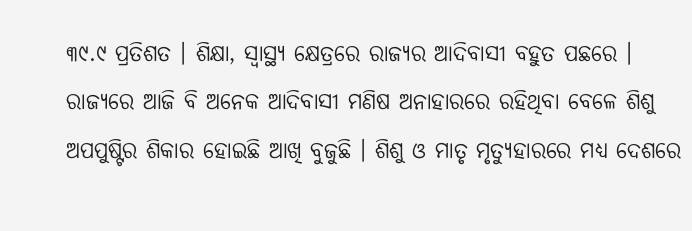୩୯.୯ ପ୍ରତିଶତ । ଶିକ୍ଷା, ସ୍ଵାସ୍ଥ୍ୟ କ୍ଷେତ୍ରରେ ରାଜ୍ୟର ଆଦିବାସୀ ବହୁତ ପଛରେ । ରାଜ୍ୟରେ ଆଜି ବି ଅନେକ ଆଦିବାସୀ ମଣିଷ ଅନାହାରରେ ରହିଥିବା ବେଳେ ଶିଶୁ ଅପପୁଷ୍ଟିର ଶିକାର ହୋଇଛି ଆଖି ବୁଜୁଛି । ଶିଶୁ ଓ ମାତୃ ମୃତ୍ୟୁହାରରେ ମଧ୍ୟ ଦେଶରେ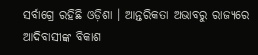ସର୍ବାଗ୍ରେ ରହିଛି ଓଡ଼ିଶା । ଆନ୍ତରିକତା ଅଭାବରୁ ରାଜ୍ୟରେ ଆଦିବାସୀଙ୍କ ବିକାଶ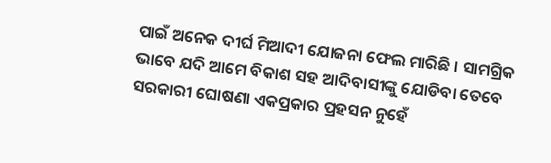ପାଇଁ ଅନେକ ଦୀର୍ଘ ମିଆଦୀ ଯୋଜନା ଫେଲ ମାରିଛି । ସାମଗ୍ରିକ ଭାବେ ଯଦି ଆମେ ବିକାଶ ସହ ଆଦିବାସୀଙ୍କୁ ଯୋଡିବା ତେବେ ସରକାରୀ ଘୋଷଣା ଏକପ୍ରକାର ପ୍ରହସନ ନୁହେଁ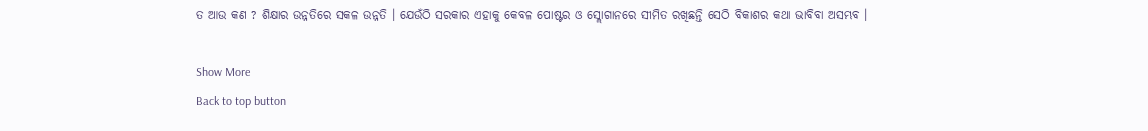ତ ଆଉ କଣ ? ଶିକ୍ଷାର ଉନ୍ନତିରେ ସକଳ ଉନ୍ନତି । ଯେଉଁଠି ସରକାର ଏହାକୁ କେବଳ ପୋଷ୍ଟର ଓ ସ୍ଲୋଗାନରେ ସୀମିତ ରଖିଛନ୍ତି ସେଠି ବିକାଶର କଥା ଭାବିବା ଅସମ୍ଭବ ।

Show More
Back to top button